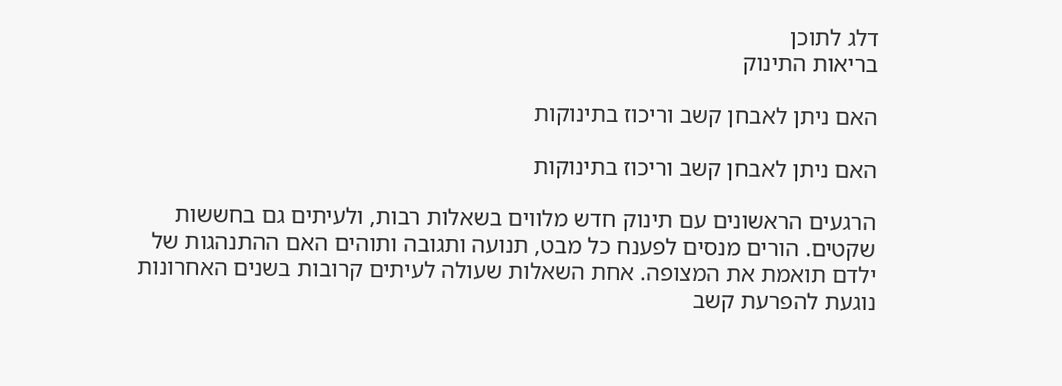דלג לתוכן
בריאות התינוק

האם ניתן לאבחן קשב וריכוז בתינוקות

האם ניתן לאבחן קשב וריכוז בתינוקות

הרגעים הראשונים עם תינוק חדש מלווים בשאלות רבות, ולעיתים גם בחששות שקטים. הורים מנסים לפענח כל מבט, תנועה ותגובה ותוהים האם ההתנהגות של ילדם תואמת את המצופה. אחת השאלות שעולה לעיתים קרובות בשנים האחרונות נוגעת להפרעת קשב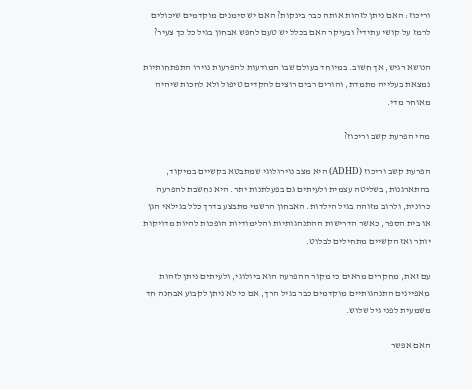וריכוז: האם ניתן לזהות אותה כבר בינקות? האם יש סימנים מוקדמים שיכולים לרמז על קושי עתידי? ובעיקר האם בכלל יש טעם לחפש אבחון בגיל כל כך צעיר?

הנושא רגיש, אך חשוב. במיוחד בעולם שבו המודעות להפרעות נוירו התפתחותיות נמצאת בעלייה מתמדת, והורים רבים רוצים להקדים טיפול ולא לחכות שיהיה מאוחר מדי.

מהי הפרעת קשב וריכוז?

הפרעת קשב וריכוז (ADHD) היא מצב נוירולוגי שמתבטא בקשיים במיקוד, בהתארגנות, בשליטה עצמית ולעיתים גם בפעלתנות יתר. היא נחשבת להפרעה כרונית, ולרוב מזוהה בגיל הילדות. האבחון הרשמי מתבצע בדרך כלל בגילאי הגן או בית הספר, כאשר הדרישות ההתנהגותיות והלימודיות הופכות להיות מדויקות יותר ואז הקשיים מתחילים לבלוט.

עם זאת, מחקרים מראים כי מקור ההפרעה הוא ביולוגי, ולעיתים ניתן לזהות מאפיינים התנהגותיים מוקדמים כבר בגיל הרך, אם כי לא ניתן לקבוע אבחנה חד משמעית לפני גיל שלוש.

האם אפשר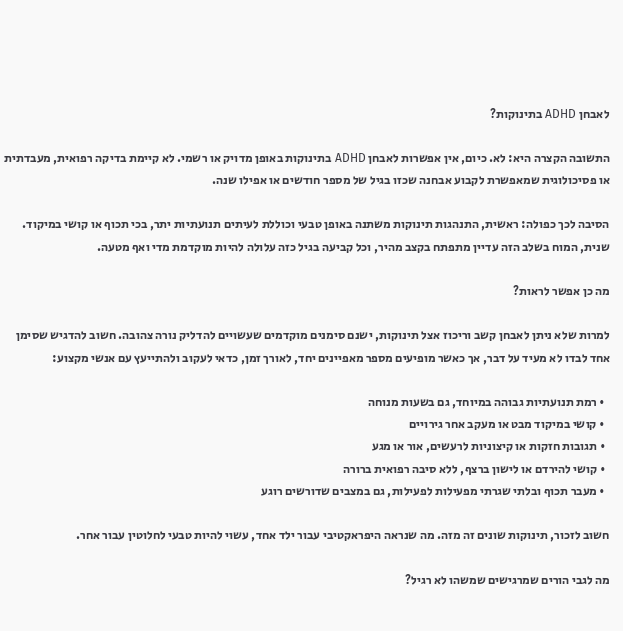לאבחן ADHD בתינוקות?

התשובה הקצרה היא: לא. כיום, אין אפשרות לאבחן ADHD בתינוקות באופן מדויק או רשמי. לא קיימת בדיקה רפואית, מעבדתית או פסיכולוגית שמאפשרת לקבוע אבחנה שכזו בגיל של מספר חודשים או אפילו שנה.

הסיבה לכך כפולה: ראשית, התנהגות תינוקות משתנה באופן טבעי וכוללת לעיתים תנועתיות יתר, בכי תכוף או קושי במיקוד. שנית, המוח בשלב הזה עדיין מתפתח בקצב מהיר, וכל קביעה בגיל כזה עלולה להיות מוקדמת מדי ואף מטעה.

מה כן אפשר לראות?

למרות שלא ניתן לאבחן קשב וריכוז אצל תינוקות, ישנם סימנים מוקדמים שעשויים להדליק נורה צהובה. חשוב להדגיש שסימן אחד לבדו לא מעיד על דבר, אך כאשר מופיעים מספר מאפיינים יחד, לאורך זמן, כדאי לעקוב ולהתייעץ עם אנשי מקצוע:

  • רמת תנועתיות גבוהה במיוחד, גם בשעות מנוחה
  • קושי במיקוד מבט או מעקב אחר גירויים
  • תגובות חזקות או קיצוניות לרעשים, אור או מגע
  • קושי להירדם או לישון ברצף, ללא סיבה רפואית ברורה
  • מעבר תכוף ובלתי שגרתי מפעילות לפעילות, גם במצבים שדורשים רוגע

חשוב לזכור, תינוקות שונים זה מזה. מה שנראה היפראקטיבי עבור ילד אחד, עשוי להיות טבעי לחלוטין עבור אחר.

מה לגבי הורים שמרגישים שמשהו לא רגיל?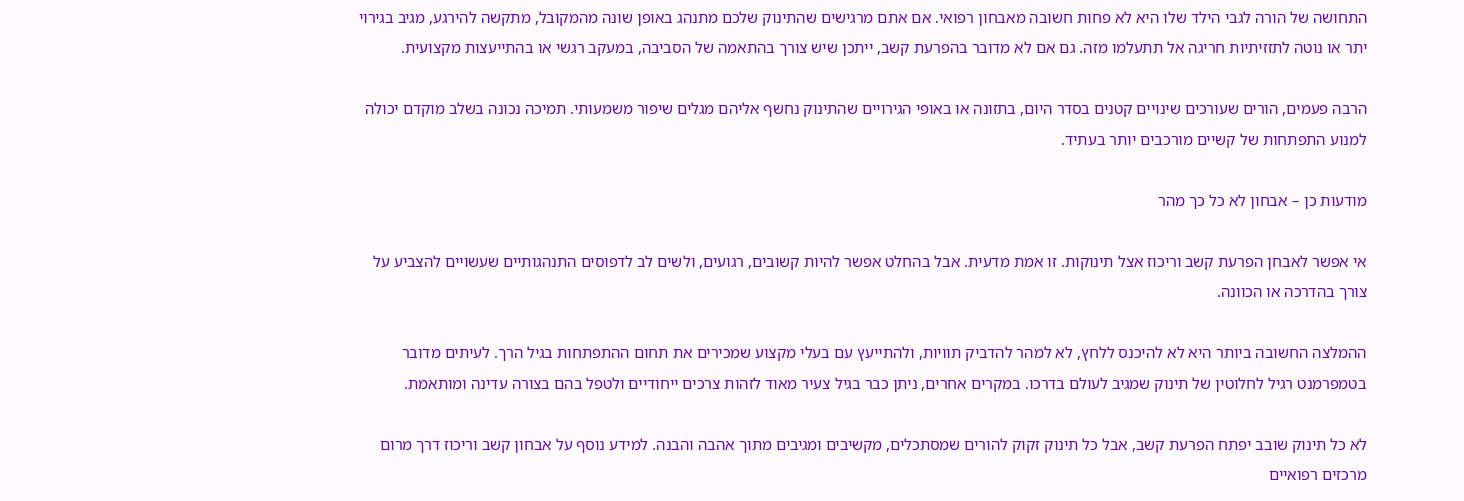התחושה של הורה לגבי הילד שלו היא לא פחות חשובה מאבחון רפואי. אם אתם מרגישים שהתינוק שלכם מתנהג באופן שונה מהמקובל, מתקשה להירגע, מגיב בגירוי יתר או נוטה לתזזיתיות חריגה אל תתעלמו מזה. גם אם לא מדובר בהפרעת קשב, ייתכן שיש צורך בהתאמה של הסביבה, במעקב רגשי או בהתייעצות מקצועית.

הרבה פעמים, הורים שעורכים שינויים קטנים בסדר היום, בתזונה או באופי הגירויים שהתינוק נחשף אליהם מגלים שיפור משמעותי. תמיכה נכונה בשלב מוקדם יכולה למנוע התפתחות של קשיים מורכבים יותר בעתיד.

מודעות כן – אבחון לא כל כך מהר

אי אפשר לאבחן הפרעת קשב וריכוז אצל תינוקות. זו אמת מדעית. אבל בהחלט אפשר להיות קשובים, רגועים, ולשים לב לדפוסים התנהגותיים שעשויים להצביע על צורך בהדרכה או הכוונה.

ההמלצה החשובה ביותר היא לא להיכנס ללחץ, לא למהר להדביק תוויות, ולהתייעץ עם בעלי מקצוע שמכירים את תחום ההתפתחות בגיל הרך. לעיתים מדובר בטמפרמנט רגיל לחלוטין של תינוק שמגיב לעולם בדרכו. במקרים אחרים, ניתן כבר בגיל צעיר מאוד לזהות צרכים ייחודיים ולטפל בהם בצורה עדינה ומותאמת.

לא כל תינוק שובב יפתח הפרעת קשב, אבל כל תינוק זקוק להורים שמסתכלים, מקשיבים ומגיבים מתוך אהבה והבנה. למידע נוסף על אבחון קשב וריכוז דרך מרום מרכזים רפואיים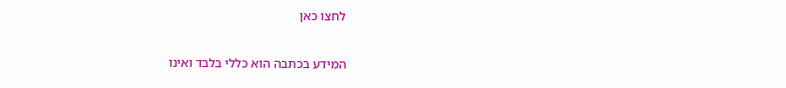לחצו כאן

המידע בכתבה הוא כללי בלבד ואינו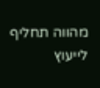מהווה תחליף לייעוץ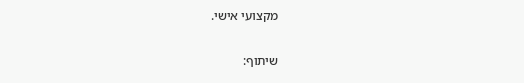מקצועי אישי.

שיתוף: